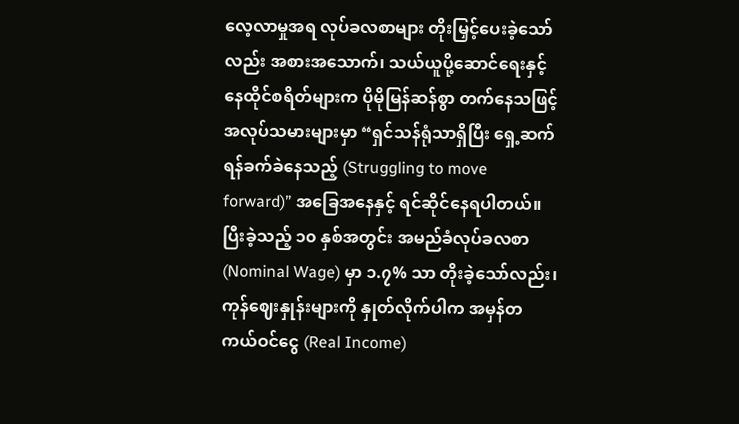လေ့လာမှုအရ လုပ်ခလစာများ တိုးမြှင့်ပေးခဲ့သော်လည်း အစားအသောက်၊ သယ်ယူပို့ဆောင်ရေးနှင့် နေထိုင်စရိတ်များက ပိုမိုမြန်ဆန်စွာ တက်နေသဖြင့် အလုပ်သမားများမှာ “ရှင်သန်ရုံသာရှိပြီး ရှေ့ဆက်ရန်ခက်ခဲနေသည့် (Struggling to move forward)” အခြေအနေနှင့် ရင်ဆိုင်နေရပါတယ်။
ပြီးခဲ့သည့် ၁၀ နှစ်အတွင်း အမည်ခံလုပ်ခလစာ (Nominal Wage) မှာ ၁.၇% သာ တိုးခဲ့သော်လည်း၊ ကုန်ဈေးနှုန်းများကို နှုတ်လိုက်ပါက အမှန်တကယ်ဝင်ငွေ (Real Income)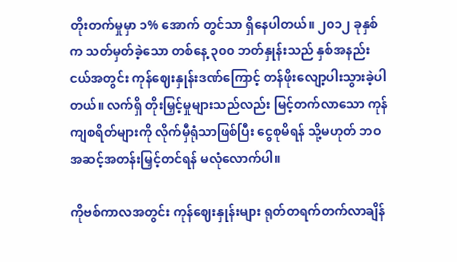တိုးတက်မှုမှာ ၁% အောက် တွင်သာ ရှိနေပါတယ်။ ၂၀၁၂ ခုနှစ်က သတ်မှတ်ခဲ့သော တစ်နေ့ ၃၀၀ ဘတ်နှုန်းသည် နှစ်အနည်းငယ်အတွင်း ကုန်ဈေးနှုန်းဒဏ်ကြောင့် တန်ဖိုးလျော့ပါးသွားခဲ့ပါတယ်။ လက်ရှိ တိုးမြှင့်မှုများသည်လည်း မြင့်တက်လာသော ကုန်ကျစရိတ်များကို လိုက်မှီရုံသာဖြစ်ပြီး ငွေစုမိရန် သို့မဟုတ် ဘဝအဆင့်အတန်းမြှင့်တင်ရန် မလုံလောက်ပါ။

ကိုဗစ်ကာလအတွင်း ကုန်ဈေးနှုန်းများ ရုတ်တရက်တက်လာချိန်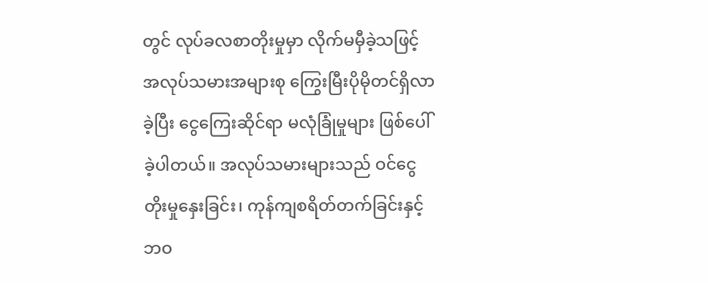တွင် လုပ်ခလစာတိုးမှုမှာ လိုက်မမှီခဲ့သဖြင့် အလုပ်သမားအများစု ကြွေးမြီးပိုမိုတင်ရှိလာခဲ့ပြီး ငွေကြေးဆိုင်ရာ မလုံခြုံမှုများ ဖြစ်ပေါ်ခဲ့ပါတယ်။ အလုပ်သမားများသည် ဝင်ငွေတိုးမှုနှေးခြင်း၊ ကုန်ကျစရိတ်တက်ခြင်းနှင့် ဘဝ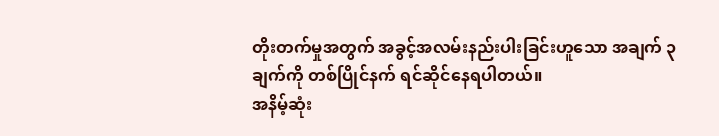တိုးတက်မှုအတွက် အခွင့်အလမ်းနည်းပါးခြင်းဟူသော အချက် ၃ ချက်ကို တစ်ပြိုင်နက် ရင်ဆိုင်နေရပါတယ်။
အနိမ့်ဆုံး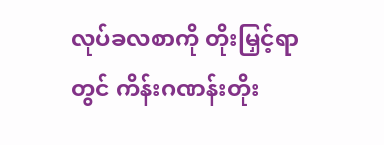လုပ်ခလစာကို တိုးမြှင့်ရာတွင် ကိန်းဂဏန်းတိုး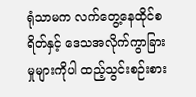ရုံသာမက လက်တွေ့နေထိုင်စရိတ်နှင့် ဒေသအလိုက်ကွာခြားမှုများကိုပါ ထည့်သွင်းစဉ်းစား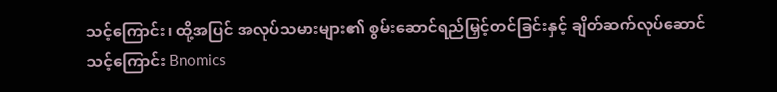သင့်ကြောင်း၊ ထို့အပြင် အလုပ်သမားများ၏ စွမ်းဆောင်ရည်မြှင့်တင်ခြင်းနှင့် ချိတ်ဆက်လုပ်ဆောင်သင့်ကြောင်း Bnomics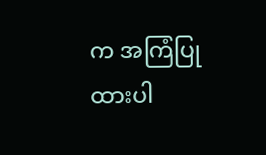က အကြံပြုထားပါ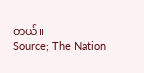တယ်။
Source; The Nation